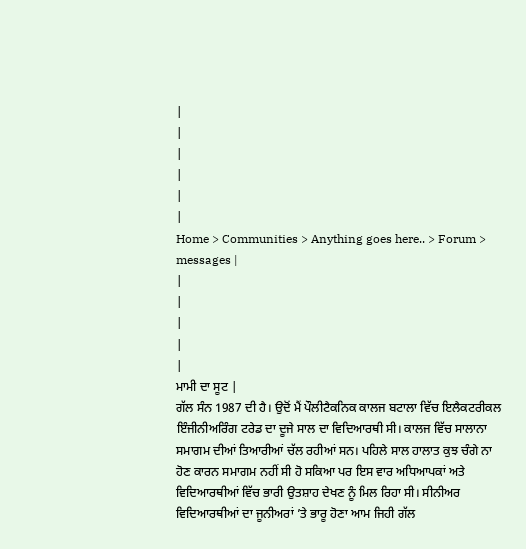|
|
|
|
|
|
Home > Communities > Anything goes here.. > Forum > messages |
|
|
|
|
|
ਮਾਮੀ ਦਾ ਸੂਟ |
ਗੱਲ ਸੰਨ 1987 ਦੀ ਹੈ। ਉਦੋਂ ਮੈਂ ਪੌਲੀਟੈਕਨਿਕ ਕਾਲਜ ਬਟਾਲਾ ਵਿੱਚ ਇਲੈਕਟਰੀਕਲ ਇੰਜੀਨੀਅਰਿੰਗ ਟਰੇਡ ਦਾ ਦੂਜੇ ਸਾਲ ਦਾ ਵਿਦਿਆਰਥੀ ਸੀ। ਕਾਲਜ ਵਿੱਚ ਸਾਲਾਨਾ ਸਮਾਗਮ ਦੀਆਂ ਤਿਆਰੀਆਂ ਚੱਲ ਰਹੀਆਂ ਸਨ। ਪਹਿਲੇ ਸਾਲ ਹਾਲਾਤ ਕੁਝ ਚੰਗੇ ਨਾ ਹੋਣ ਕਾਰਨ ਸਮਾਗਮ ਨਹੀਂ ਸੀ ਹੋ ਸਕਿਆ ਪਰ ਇਸ ਵਾਰ ਅਧਿਆਪਕਾਂ ਅਤੇ ਵਿਦਿਆਰਥੀਆਂ ਵਿੱਚ ਭਾਰੀ ਉਤਸ਼ਾਹ ਦੇਖਣ ਨੂੰ ਮਿਲ ਰਿਹਾ ਸੀ। ਸੀਨੀਅਰ ਵਿਦਿਆਰਥੀਆਂ ਦਾ ਜੂਨੀਅਰਾਂ ’ਤੇ ਭਾਰੂ ਹੋਣਾ ਆਮ ਜਿਹੀ ਗੱਲ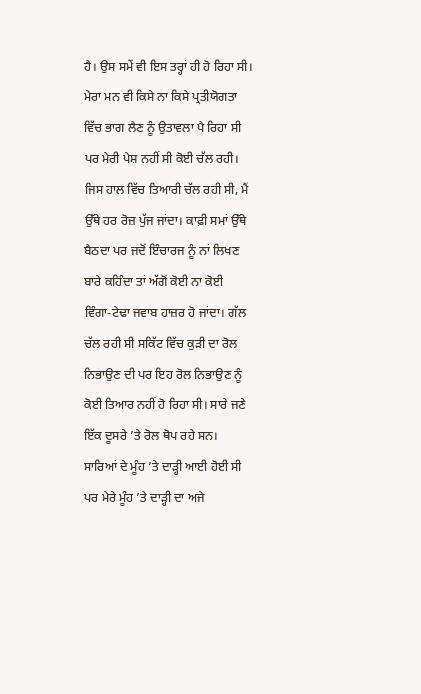ਹੈ। ਉਸ ਸਮੇਂ ਵੀ ਇਸ ਤਰ੍ਹਾਂ ਹੀ ਹੋ ਰਿਹਾ ਸੀ। ਮੇਰਾ ਮਨ ਵੀ ਕਿਸੇ ਨਾ ਕਿਸੇ ਪ੍ਰਤੀਯੋਗਤਾ ਵਿੱਚ ਭਾਗ ਲੈਣ ਨੂੰ ਉਤਾਵਲਾ ਪੈ ਰਿਹਾ ਸੀ ਪਰ ਮੇਰੀ ਪੇਸ਼ ਨਹੀਂ ਸੀ ਕੋਈ ਚੱਲ ਰਹੀ। ਜਿਸ ਹਾਲ ਵਿੱਚ ਤਿਆਰੀ ਚੱਲ ਰਹੀ ਸੀ, ਮੈਂ ਉੱਥੇ ਹਰ ਰੋਜ਼ ਪੁੱਜ ਜਾਂਦਾ। ਕਾਫ਼ੀ ਸਮਾਂ ਉੱਥੇ ਬੈਠਦਾ ਪਰ ਜਦੋਂ ਇੰਚਾਰਜ ਨੂੰ ਨਾਂ ਲਿਖਣ ਬਾਰੇ ਕਹਿੰਦਾ ਤਾਂ ਅੱਗੋਂ ਕੋਈ ਨਾ ਕੋਈ ਵਿੰਗਾ-ਟੇਢਾ ਜਵਾਬ ਹਾਜ਼ਰ ਹੋ ਜਾਂਦਾ। ਗੱਲ ਚੱਲ ਰਹੀ ਸੀ ਸਕਿੱਟ ਵਿੱਚ ਕੁੜੀ ਦਾ ਰੋਲ ਨਿਭਾਉਣ ਦੀ ਪਰ ਇਹ ਰੋਲ ਨਿਭਾਉਣ ਨੂੰ ਕੋਈ ਤਿਆਰ ਨਹੀਂ ਹੋ ਰਿਹਾ ਸੀ। ਸਾਰੇ ਜਣੇ ਇੱਕ ਦੂਸਰੇ ’ਤੇ ਰੋਲ ਥੋਪ ਰਹੇ ਸਨ। ਸਾਰਿਆਂ ਦੇ ਮੂੰਹ ’ਤੇ ਦਾੜ੍ਹੀ ਆਈ ਹੋਈ ਸੀ ਪਰ ਮੇਰੇ ਮੂੰਹ ’ਤੇ ਦਾੜ੍ਹੀ ਦਾ ਅਜੇ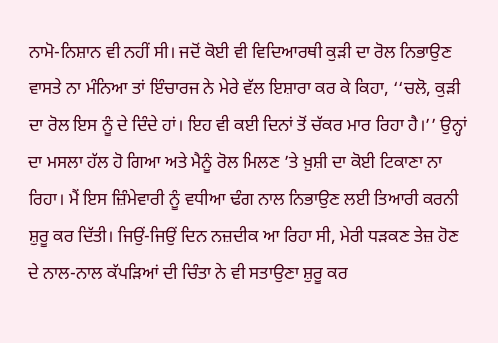ਨਾਮੋ-ਨਿਸ਼ਾਨ ਵੀ ਨਹੀਂ ਸੀ। ਜਦੋਂ ਕੋਈ ਵੀ ਵਿਦਿਆਰਥੀ ਕੁੜੀ ਦਾ ਰੋਲ ਨਿਭਾਉਣ ਵਾਸਤੇ ਨਾ ਮੰਨਿਆ ਤਾਂ ਇੰਚਾਰਜ ਨੇ ਮੇਰੇ ਵੱਲ ਇਸ਼ਾਰਾ ਕਰ ਕੇ ਕਿਹਾ, ‘‘ਚਲੋ, ਕੁੜੀ ਦਾ ਰੋਲ ਇਸ ਨੂੰ ਦੇ ਦਿੰਦੇ ਹਾਂ। ਇਹ ਵੀ ਕਈ ਦਿਨਾਂ ਤੋਂ ਚੱਕਰ ਮਾਰ ਰਿਹਾ ਹੈ।’’ ਉਨ੍ਹਾਂ ਦਾ ਮਸਲਾ ਹੱਲ ਹੋ ਗਿਆ ਅਤੇ ਮੈਨੂੰ ਰੋਲ ਮਿਲਣ ’ਤੇ ਖ਼ੁਸ਼ੀ ਦਾ ਕੋਈ ਟਿਕਾਣਾ ਨਾ ਰਿਹਾ। ਮੈਂ ਇਸ ਜ਼ਿੰਮੇਵਾਰੀ ਨੂੰ ਵਧੀਆ ਢੰਗ ਨਾਲ ਨਿਭਾਉਣ ਲਈ ਤਿਆਰੀ ਕਰਨੀ ਸ਼ੁਰੂ ਕਰ ਦਿੱਤੀ। ਜਿਉਂ-ਜਿਉਂ ਦਿਨ ਨਜ਼ਦੀਕ ਆ ਰਿਹਾ ਸੀ, ਮੇਰੀ ਧੜਕਣ ਤੇਜ਼ ਹੋਣ ਦੇ ਨਾਲ-ਨਾਲ ਕੱਪੜਿਆਂ ਦੀ ਚਿੰਤਾ ਨੇ ਵੀ ਸਤਾਉਣਾ ਸ਼ੁਰੂ ਕਰ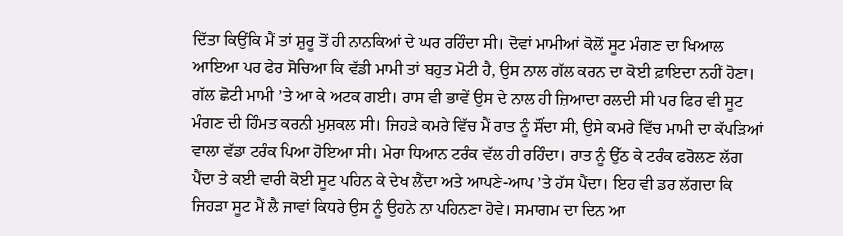ਦਿੱਤਾ ਕਿਉਂਕਿ ਮੈਂ ਤਾਂ ਸ਼ੁਰੂ ਤੋਂ ਹੀ ਨਾਨਕਿਆਂ ਦੇ ਘਰ ਰਹਿੰਦਾ ਸੀ। ਦੋਵਾਂ ਮਾਮੀਆਂ ਕੋਲੋਂ ਸੂਟ ਮੰਗਣ ਦਾ ਖਿਆਲ ਆਇਆ ਪਰ ਫੇਰ ਸੋਚਿਆ ਕਿ ਵੱਡੀ ਮਾਮੀ ਤਾਂ ਬਹੁਤ ਮੋਟੀ ਹੈ, ਉਸ ਨਾਲ ਗੱਲ ਕਰਨ ਦਾ ਕੋਈ ਫ਼ਾਇਦਾ ਨਹੀਂ ਹੋਣਾ। ਗੱਲ ਛੋਟੀ ਮਾਮੀ ’ਤੇ ਆ ਕੇ ਅਟਕ ਗਈ। ਰਾਸ ਵੀ ਭਾਵੇਂ ਉਸ ਦੇ ਨਾਲ ਹੀ ਜ਼ਿਆਦਾ ਰਲਦੀ ਸੀ ਪਰ ਫਿਰ ਵੀ ਸੂਟ ਮੰਗਣ ਦੀ ਹਿੰਮਤ ਕਰਨੀ ਮੁਸ਼ਕਲ ਸੀ। ਜਿਹੜੇ ਕਮਰੇ ਵਿੱਚ ਮੈਂ ਰਾਤ ਨੂੰ ਸੌਂਦਾ ਸੀ, ਉਸੇ ਕਮਰੇ ਵਿੱਚ ਮਾਮੀ ਦਾ ਕੱਪੜਿਆਂ ਵਾਲਾ ਵੱਡਾ ਟਰੰਕ ਪਿਆ ਹੋਇਆ ਸੀ। ਮੇਰਾ ਧਿਆਨ ਟਰੰਕ ਵੱਲ ਹੀ ਰਹਿੰਦਾ। ਰਾਤ ਨੂੰ ਉੱਠ ਕੇ ਟਰੰਕ ਫਰੋਲਣ ਲੱਗ ਪੈਂਦਾ ਤੇ ਕਈ ਵਾਰੀ ਕੋਈ ਸੂਟ ਪਹਿਨ ਕੇ ਦੇਖ ਲੈਂਦਾ ਅਤੇ ਆਪਣੇ-ਆਪ ’ਤੇ ਹੱਸ ਪੈਂਦਾ। ਇਹ ਵੀ ਡਰ ਲੱਗਦਾ ਕਿ ਜਿਹੜਾ ਸੂਟ ਮੈਂ ਲੈ ਜਾਵਾਂ ਕਿਧਰੇ ਉਸ ਨੂੰ ਉਹਨੇ ਨਾ ਪਹਿਨਣਾ ਹੋਵੇ। ਸਮਾਗਮ ਦਾ ਦਿਨ ਆ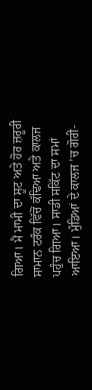ਗਿਆ। ਮੈਂ ਮਾਮੀ ਦਾ ਸੂਟ ਅਤੇ ਹੋਰ ਜ਼ਰੂਰੀ ਸਾਮਾਨ ਟਰੰਕ ਵਿੱਚੋਂ ਕੱਢਿਆ ਅਤੇ ਕਾਲਜ ਪਹੁੰਚ ਗਿਆ। ਸਾਡੀ ਸਕਿੱਟ ਦਾ ਸਮਾਂ ਆਇਆ। ਮੁੰਡਿਆਂ ਦੇ ਕਾਲਜ ’ਚ ਗੋਰੀ-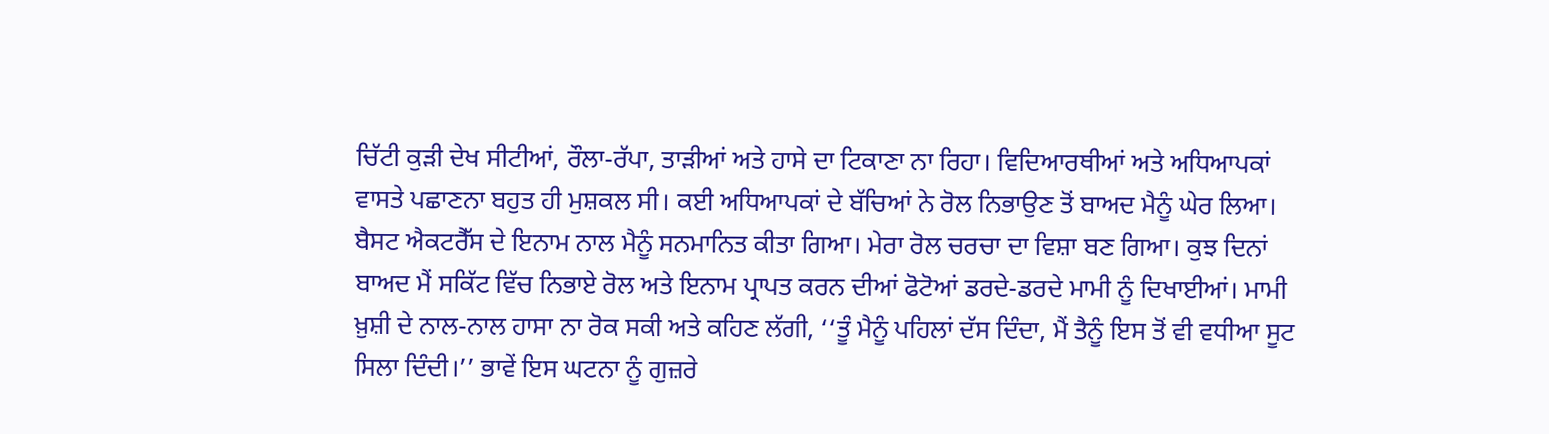ਚਿੱਟੀ ਕੁੜੀ ਦੇਖ ਸੀਟੀਆਂ, ਰੌਲਾ-ਰੱਪਾ, ਤਾੜੀਆਂ ਅਤੇ ਹਾਸੇ ਦਾ ਟਿਕਾਣਾ ਨਾ ਰਿਹਾ। ਵਿਦਿਆਰਥੀਆਂ ਅਤੇ ਅਧਿਆਪਕਾਂ ਵਾਸਤੇ ਪਛਾਣਨਾ ਬਹੁਤ ਹੀ ਮੁਸ਼ਕਲ ਸੀ। ਕਈ ਅਧਿਆਪਕਾਂ ਦੇ ਬੱਚਿਆਂ ਨੇ ਰੋਲ ਨਿਭਾਉਣ ਤੋਂ ਬਾਅਦ ਮੈਨੂੰ ਘੇਰ ਲਿਆ। ਬੈਸਟ ਐਕਟਰੈੱਸ ਦੇ ਇਨਾਮ ਨਾਲ ਮੈਨੂੰ ਸਨਮਾਨਿਤ ਕੀਤਾ ਗਿਆ। ਮੇਰਾ ਰੋਲ ਚਰਚਾ ਦਾ ਵਿਸ਼ਾ ਬਣ ਗਿਆ। ਕੁਝ ਦਿਨਾਂ ਬਾਅਦ ਮੈਂ ਸਕਿੱਟ ਵਿੱਚ ਨਿਭਾਏ ਰੋਲ ਅਤੇ ਇਨਾਮ ਪ੍ਰਾਪਤ ਕਰਨ ਦੀਆਂ ਫੋਟੋਆਂ ਡਰਦੇ-ਡਰਦੇ ਮਾਮੀ ਨੂੰ ਦਿਖਾਈਆਂ। ਮਾਮੀ ਖ਼ੁਸ਼ੀ ਦੇ ਨਾਲ-ਨਾਲ ਹਾਸਾ ਨਾ ਰੋਕ ਸਕੀ ਅਤੇ ਕਹਿਣ ਲੱਗੀ, ‘‘ਤੂੰ ਮੈਨੂੰ ਪਹਿਲਾਂ ਦੱਸ ਦਿੰਦਾ, ਮੈਂ ਤੈਨੂੰ ਇਸ ਤੋਂ ਵੀ ਵਧੀਆ ਸੂਟ ਸਿਲਾ ਦਿੰਦੀ।’’ ਭਾਵੇਂ ਇਸ ਘਟਨਾ ਨੂੰ ਗੁਜ਼ਰੇ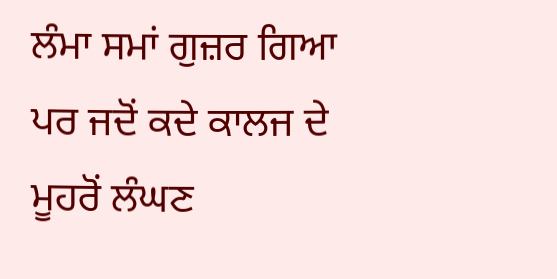ਲੰਮਾ ਸਮਾਂ ਗੁਜ਼ਰ ਗਿਆ ਪਰ ਜਦੋਂ ਕਦੇ ਕਾਲਜ ਦੇ ਮੂਹਰੋਂ ਲੰਘਣ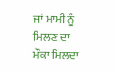ਜਾਂ ਮਾਮੀ ਨੂੰ ਮਿਲਣ ਦਾ ਮੌਕਾ ਮਿਲਦਾ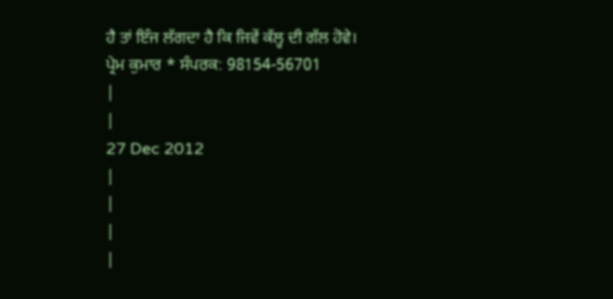ਹੈ ਤਾਂ ਇੰਜ ਲੱਗਦਾ ਹੈ ਕਿ ਜਿਵੇਂ ਕੱਲ੍ਹ ਦੀ ਗੱਲ ਹੋਵੇ।
ਪ੍ਰੇਮ ਕੁਮਾਰ * ਸੰਪਰਕ: 98154-56701
|
|
27 Dec 2012
|
|
|
|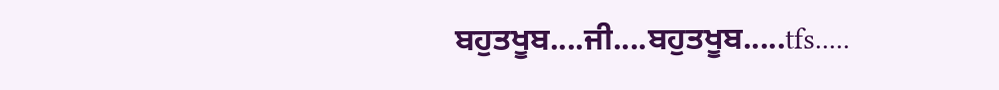ਬਹੁਤਖੂਬ....ਜੀ....ਬਹੁਤਖੂਬ.....tfs.....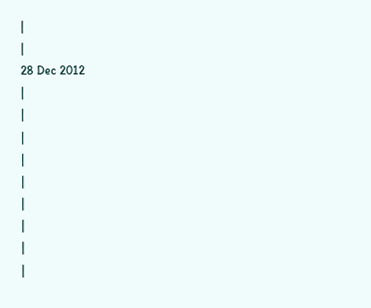|
|
28 Dec 2012
|
|
|
|
|
|
|
|
|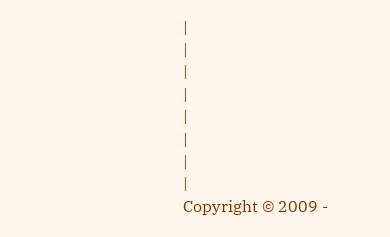|
|
|
|
|
|
|
|
Copyright © 2009 -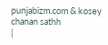punjabizm.com & kosey chanan sathh
|